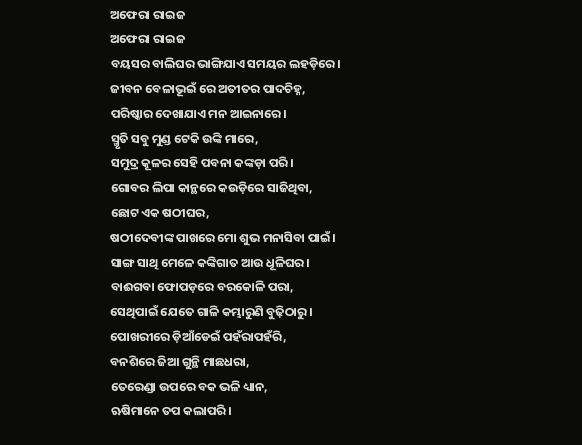ଅଫେରା ରାଇଜ
ଅଫେରା ରାଇଜ
ବୟସର ବାଲିଘର ଭାଙ୍ଗିଯାଏ ସମୟର ଲହଡ଼ିରେ।
ଜୀବନ ବେଳାଭୂଇଁ ରେ ଅତୀତର ପାଦଚିହ୍ନ,
ପରିଷ୍କାର ଦେଖାଯାଏ ମନ ଆଇନାରେ।
ସ୍ମୃତି ସବୁ ମୁଣ୍ଡ ଟେକି ଉଙ୍କି ମାରେ,
ସମୁଦ୍ର କୂଳର ସେହି ପବନା କଙ୍କଡ଼ା ପରି।
ଗୋବର ଲିପା କାନ୍ଥରେ କଉଡ଼ିରେ ସାଜିଥିବା,
ଛୋଟ ଏକ ଷଠୀଘର,
ଷଠୀଦେବୀଙ୍କ ପାଖରେ ମୋ ଶୁଭ ମନାସିବା ପାଇଁ।
ସାଙ୍ଗ ସାଥି ମେଳେ କଙ୍କିଗାତ ଆଉ ଧୂଳିଘର।
ବାଈଗବା ଫୋପଡ଼ରେ ବରକୋଳି ପରା,
ସେଥିପାଇଁ ଯେତେ ଗାଳି କମ୍ଭାରୁଣି ବୁଢ଼ିଠାରୁ।
ପୋଖରୀରେ ଡ଼ିଆଁଡେଇଁ ପହଁରାପହଁରି,
ବନଶିରେ ଜିଆ ଗୁନ୍ଥି ମାଛଧରା,
ତେରେଣ୍ଡା ଉପରେ ବକ ଭଳି ଧ୍ୟାନ,
ଋଷିମାନେ ତପ କଲାପରି।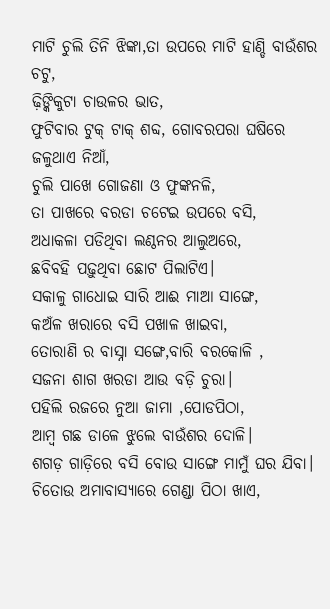ମାଟି ଚୁଲି ତିନି ଝିଙ୍କା,ତା ଉପରେ ମାଟି ହାଣ୍ଡି ବାଉଁଶର ଚଟୁ,
ଢ଼ିଙ୍କିକୁଟା ଚାଉଳର ଭାତ,
ଫୁଟିବାର ଟୁକ୍ ଟାକ୍ ଶବ୍ଦ, ଗୋବରପରା ଘଷିରେ ଜଳୁଥାଏ ନିଆଁ,
ଚୁଲି ପାଖେ ଗୋଜଣା ଓ ଫୁଙ୍କନଳି,
ତା ପାଖରେ ବରଡା ଚଟେଇ ଉପରେ ବସି,
ଅଧାକଳା ପଡିଥିବା ଲଣ୍ଠନର ଆଲୁଅରେ,
ଛବିବହି ପଢ଼ୁଥିବା ଛୋଟ ପିଲାଟିଏ।
ସକାଳୁ ଗାଧୋଇ ସାରି ଆଈ ମାଆ ସାଙ୍ଗେ,
କଅଁଳ ଖରାରେ ବସି ପଖାଳ ଖାଇବା,
ତୋରାଣି ର ବାସ୍ନା ସଙ୍ଗେ,ବାରି ବରକୋଳି ,
ସଜନା ଶାଗ ଖରଡା ଆଉ ବଡ଼ି ଚୁରା।
ପହିଲି ରଜରେ ନୁଆ ଜାମା ,ପୋଡପିଠା,
ଆମ୍ବ ଗଛ ଡାଳେ ଝୁଲେ ବାଉଁଶର ଦୋଳି।
ଶଗଡ଼ ଗାଡ଼ିରେ ବସି ବୋଉ ସାଙ୍ଗେ ମାମୁଁ ଘର ଯିବା।
ଚିତୋଉ ଅମାବାସ୍ୟାରେ ଗେଣ୍ଡା ପିଠା ଖାଏ,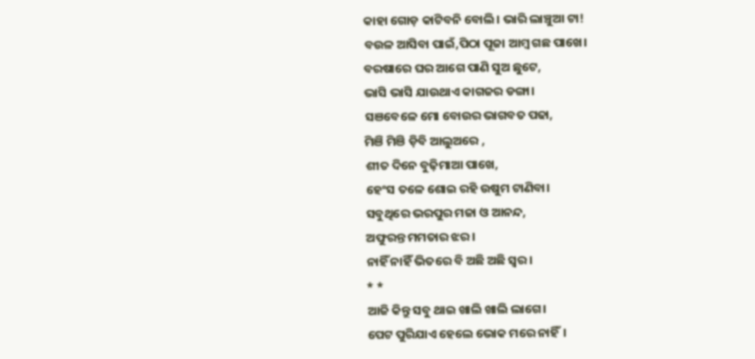କାହା ଗୋଡ଼ କାଟିବନି ବୋଲି। ଭାରି ଲାଞ୍ଚୁଆ ଟା!
ବଉଳ ଆସିବା ପାଇଁ,ପିଠା ପୂଜା ଆମ୍ବ ଗଛ ପାଖେ।
ବରଷାରେ ଘର ଆଗେ ପାଣି ସୁଅ ଛୁଟେ,
ଭାସି ଭାସି ଯାଉଥାଏ କାଗଜର ଡଙ୍ଗା।
ସଞବେଳେ ମୋ ବୋଉର ଭାଗବତ ପଢା,
ମିଞି ମିଞି ଡ଼ିବି ଆଲୁଅରେ ,
ଶୀତ ଦିନେ ବୁଢ଼ିମାଆ ପାଖେ,
ହେଂସ ତଳେ ଶୋଇ ରହି ଉଷୁମ ଟାଣିବା।
ସବୁଥିରେ ଭରପୁର ମଜା ଓ ଆନନ୍ଦ,
ଅଫୁରନ୍ତ ମମତାର ଝର।
ନାହିଁ ନାହିଁ ଭିତରେ ବି ଅଛି ଅଛି ସ୍ଵର।
* *
ଆଜି କିନ୍ତୁ ସବୁ ଥାଇ ଖାଲି ଖାଲି ଲାଗେ।
ପେଟ ପୁରିଯାଏ ହେଲେ ଭୋକ ମରେ ନାହିଁ।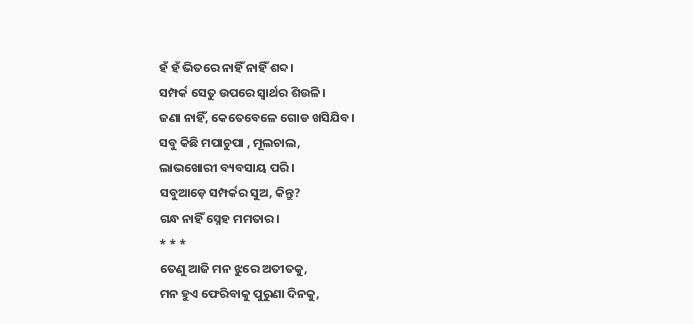ହଁ ହଁ ଭିତରେ ନାହିଁ ନାହିଁ ଶବ୍ଦ।
ସମ୍ପର୍କ ସେତୁ ଉପରେ ସ୍ଵାର୍ଥର ଶିଉଳି।
ଜଣା ନାହିଁ, କେତେବେଳେ ଗୋଡ ଖସିଯିବ।
ସବୁ କିଛି ମପାଚୁପା , ମୂଲଚାଲ,
ଲାଭଖୋରୀ ବ୍ୟବସାୟ ପରି।
ସବୁଆଡ଼େ ସମ୍ପର୍କର ସୁଅ, କିନ୍ତୁ?
ଗନ୍ଧ ନାହିଁ ସ୍ନେହ ମମତାର।
* * *
ତେଣୁ ଆଜି ମନ ଝୁରେ ଅତୀତକୁ,
ମନ ହୁଏ ଫେରିବାକୁ ପୁରୁଣା ଦିନକୁ,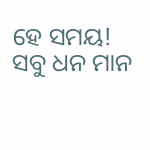ହେ ସମୟ!
ସବୁ ଧନ ମାନ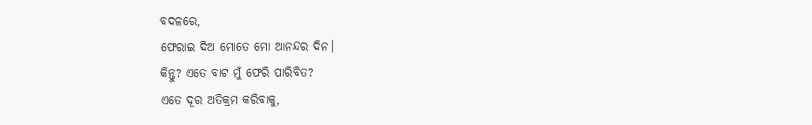ବଦଳରେ,
ଫେରାଇ ଦିଅ ମୋତେ ମୋ ଆନନ୍ଦର ଦିନ।
କିନ୍ତୁ? ଏତେ ବାଟ ମୁଁ ଫେରି ପାରିବିତ?
ଏତେ ଦୂର ଅତିକ୍ରମ କରିବାକୁ,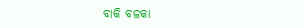ବାକି ବଳକା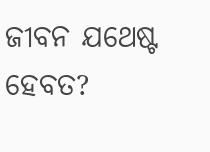ଜୀବନ ଯଥେଷ୍ଟ ହେବତ?